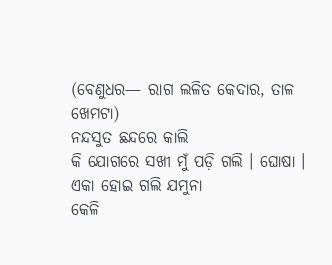(ବେଣୁଧର— ରାଗ ଲଳିତ କେଦାର, ତାଳ ଖେମଟା)
ନନ୍ଦସୁତ ଛନ୍ଦରେ କାଲି
କି ଯୋଗରେ ସଖୀ ମୁଁ ପଡ଼ି ଗଲି । ଘୋଷା ।
ଏକା ହୋଇ ଗଲି ଯମୁନା
କେଳି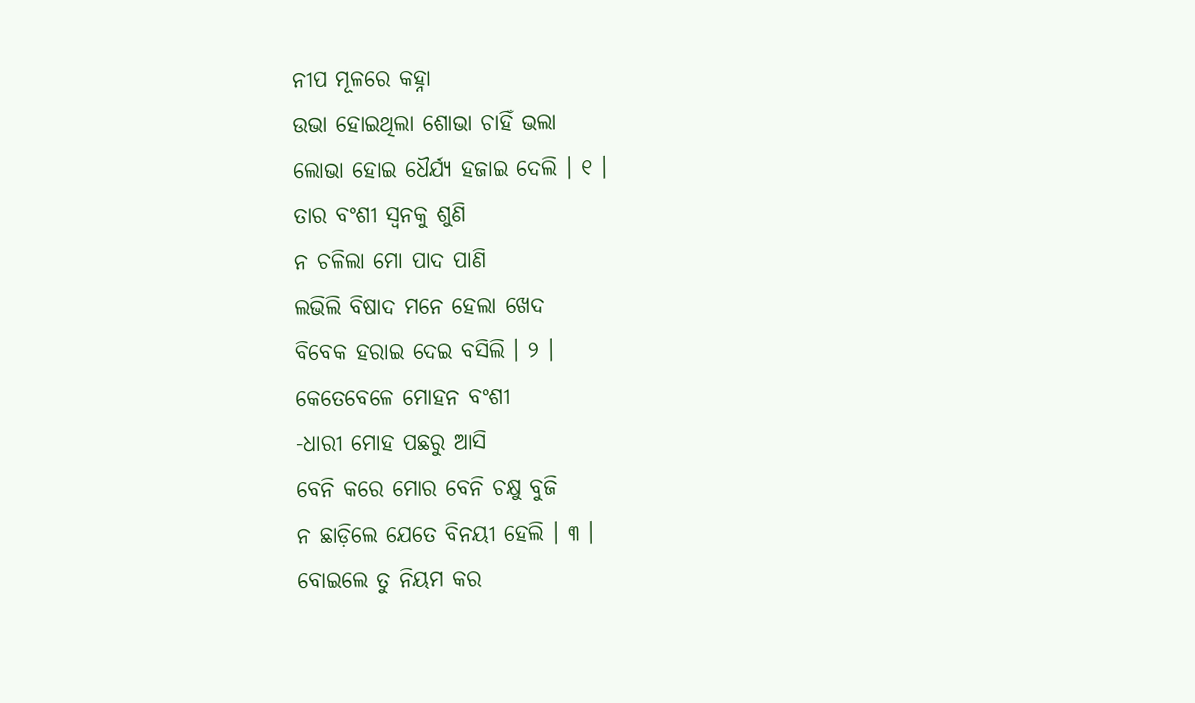ନୀପ ମୂଳରେ କହ୍ନା
ଉଭା ହୋଇଥିଲା ଶୋଭା ଚାହିଁ ଭଲା
ଲୋଭା ହୋଇ ଧୈର୍ଯ୍ୟ ହଜାଇ ଦେଲି । ୧ ।
ତାର ବଂଶୀ ସ୍ୱନକୁ ଶୁଣି
ନ ଚଳିଲା ମୋ ପାଦ ପାଣି
ଲଭିଲି ବିଷାଦ ମନେ ହେଲା ଖେଦ
ବିବେକ ହରାଇ ଦେଇ ବସିଲି । ୨ ।
କେତେବେଳେ ମୋହନ ବଂଶୀ
-ଧାରୀ ମୋହ ପଛରୁ ଆସି
ବେନି କରେ ମୋର ବେନି ଚକ୍ଷୁ ବୁଜି
ନ ଛାଡ଼ିଲେ ଯେତେ ବିନୟୀ ହେଲି । ୩ ।
ବୋଇଲେ ତୁ ନିୟମ କର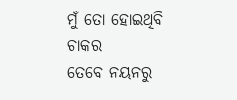ମୁଁ ତୋ ହୋଇଥିବି ଚାକର
ତେବେ ନୟନରୁ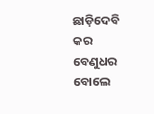ଛାଡ଼ିଦେବି କର
ବେଣୁଧର ବୋଲେ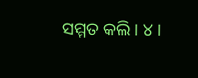ସମ୍ମତ କଲି । ୪ ।